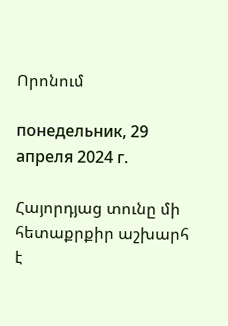Որոնում

понедельник, 29 апреля 2024 г.

Հայորդյաց տունը մի հետաքրքիր աշխարհ է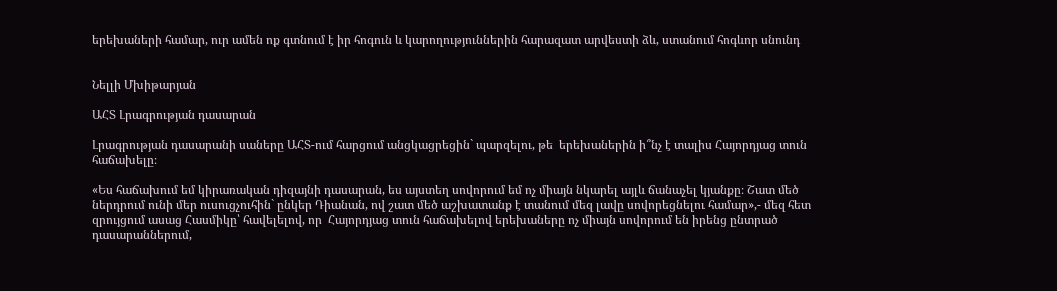երեխաների համար, ուր ամեն ոք գտնում է իր հոգուն և կարողություններին հարազատ արվեստի ձև, ստանում հոգևոր սնունդ


Նելլի Մխիթարյան

ԱՀՏ Լրագրության դասարան

Լրագրության դասարանի սաները ԱՀՏ-ում հարցում անցկացրեցին` պարզելու, թե  երեխաներին ի՞նչ է տալիս Հայորդյաց տուն հաճախելը։

«Ես հաճախում եմ կիրառական դիզայնի դասարան, ես այստեղ սովորում եմ ոչ միայն նկարել այլև ճանաչել կյանքը։ Շատ մեծ ներդրում ունի մեր ուսուցչուհին` ընկեր Դիանան, ով շատ մեծ աշխատանք է տանում մեզ լավը սովորեցնելու համար»,- մեզ հետ զրույցում ասաց Հասմիկը՝ հավելելով, որ  Հայորդյաց տուն հաճախելով երեխաները ոչ միայն սովորում են իրենց ընտրած դասարաններում,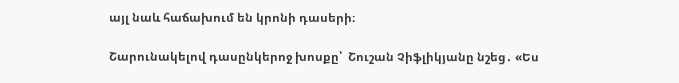այլ նաև հաճախում են կրոնի դասերի։

Շարունակելով դասընկերոջ խոսքը՝  Շուշան Չիֆլիկյանը նշեց․ «Ես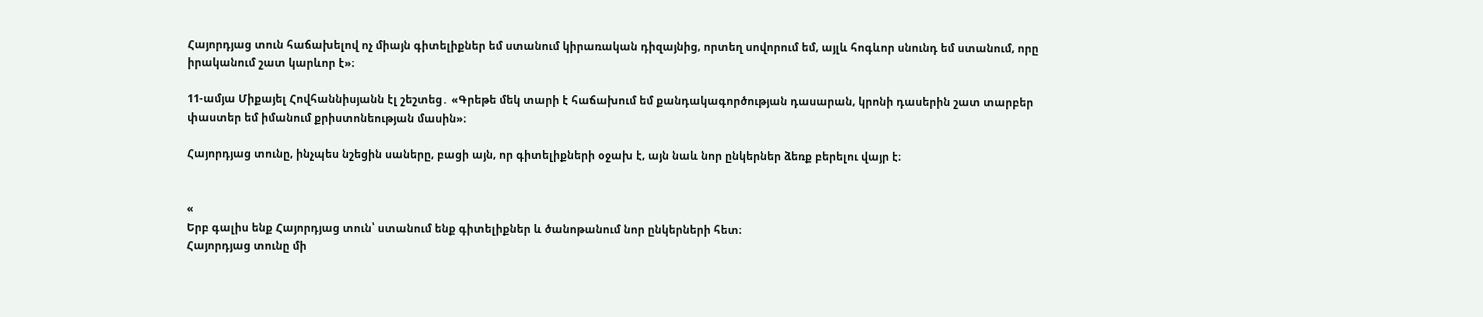Հայորդյաց տուն հաճախելով ոչ միայն գիտելիքներ եմ ստանում կիրառական դիզայնից, որտեղ սովորում եմ, այլև հոգևոր սնունդ եմ ստանում, որը իրականում շատ կարևոր է»։

11-ամյա Միքայել Հովհաննիսյանն էլ շեշտեց․ «Գրեթե մեկ տարի է հաճախում եմ քանդակագործության դասարան, կրոնի դասերին շատ տարբեր փաստեր եմ իմանում քրիստոնեության մասին»։

Հայորդյաց տունը, ինչպես նշեցին սաները, բացի այն, որ գիտելիքների օջախ է, այն նաև նոր ընկերներ ձեռք բերելու վայր է։


«
Երբ գալիս ենք Հայորդյաց տուն՝ ստանում ենք գիտելիքներ և ծանոթանում նոր ընկերների հետ։
Հայորդյաց տունը մի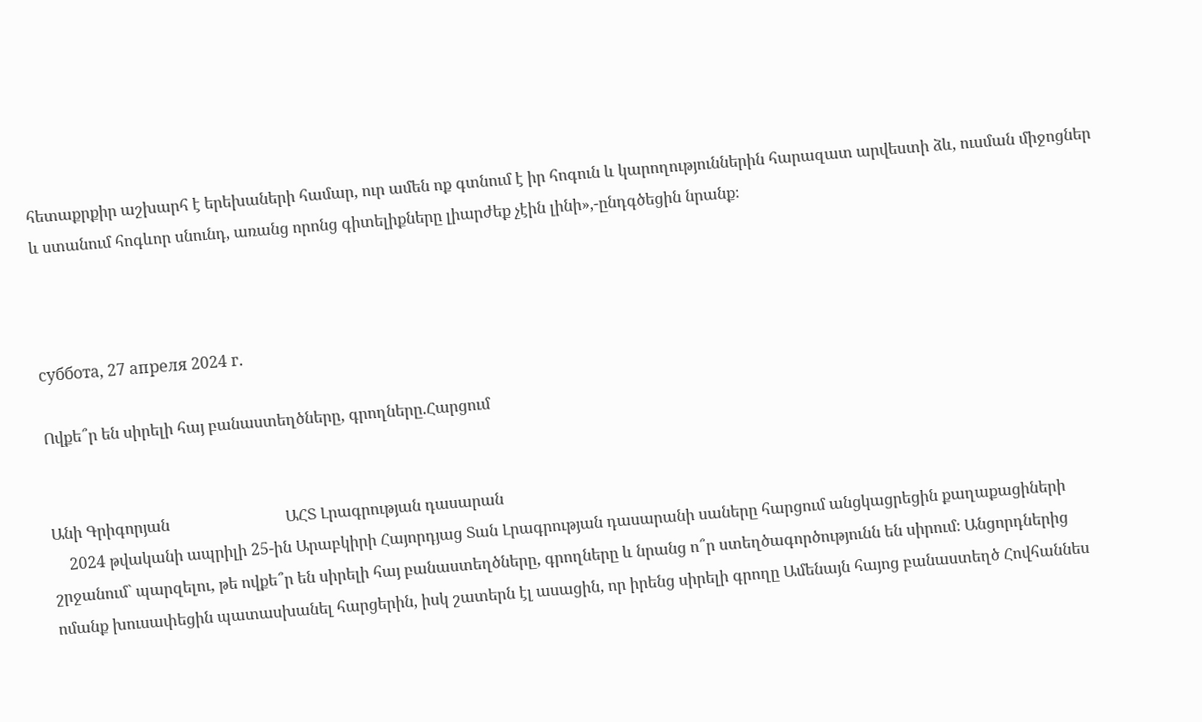հետաքրքիր աշխարհ է երեխաների համար, ուր ամեն ոք գտնում է իր հոգուն և կարողություններին հարազատ արվեստի ձև, ուսման միջոցներ և ստանում հոգևոր սնունդ, առանց որոնց գիտելիքները լիարժեք չէին լինի»,-ընդգծեցին նրանք։



суббота, 27 апреля 2024 г.

Ովքե՞ր են սիրելի հայ բանաստեղծները, գրողները.Հարցում


Անի Գրիգորյան                             ԱՀՏ Լրագրության դասարան
    2024 թվականի ապրիլի 25-ին Արաբկիրի Հայորդյաց Տան Լրագրության դասարանի սաները հարցում անցկացրեցին քաղաքացիների շրջանում` պարզելու, թե ովքե՞ր են սիրելի հայ բանաստեղծները, գրողները և նրանց ո՞ր ստեղծագործությունն են սիրում։ Անցորդներից ոմանք խուսափեցին պատասխանել հարցերին, իսկ շատերն էլ ասացին, որ իրենց սիրելի գրողը Ամենայն հայոց բանաստեղծ Հովհաննես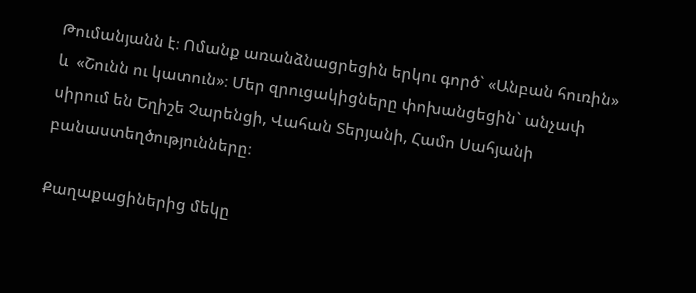Թումանյանն է։ Ոմանք առանձնացրեցին երկու գործ` «Անբան հուռին»  և  «Շունն ու կատուն»։ Մեր զրուցակիցները փոխանցեցին` անչափ սիրում են Եղիշե Չարենցի, Վահան Տերյանի, Համո Սահյանի բանաստեղծությունները։

Քաղաքացիներից մեկը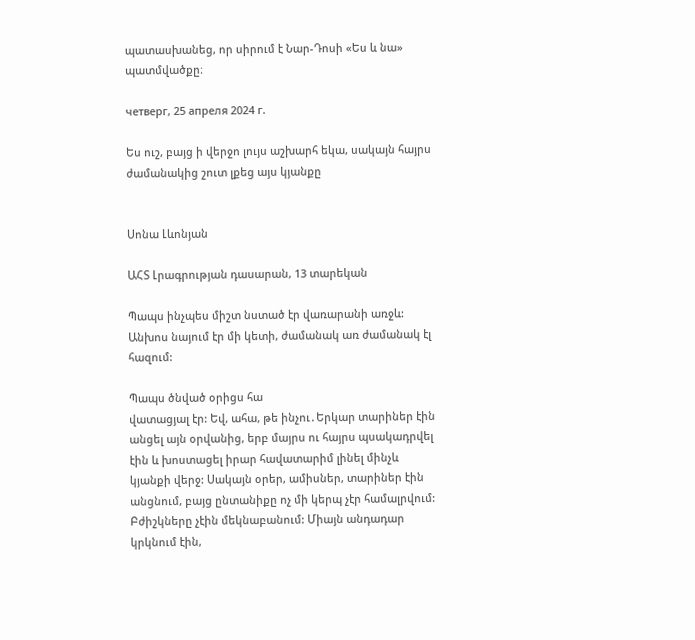պատասխանեց, որ սիրում է Նար-Դոսի «Ես և նա» պատմվածքը։

четверг, 25 апреля 2024 г.

Ես ուշ, բայց ի վերջո լույս աշխարհ եկա, սակայն հայրս ժամանակից շուտ լքեց այս կյանքը


Սոնա Լևոնյան

ԱՀՏ Լրագրության դասարան, 13 տարեկան

Պապս ինչպես միշտ նստած էր վառարանի առջև: Անխոս նայում էր մի կետի, ժամանակ առ ժամանակ էլ հազում:

Պապս ծնված օրիցս հա
վատացյալ էր: Եվ, ահա, թե ինչու․Երկար տարիներ էին անցել այն օրվանից, երբ մայրս ու հայրս պսակադրվել էին և խոստացել իրար հավատարիմ լինել մինչև կյանքի վերջ: Սակայն օրեր, ամիսներ, տարիներ էին անցնում, բայց ընտանիքը ոչ մի կերպ չէր համալրվում: Բժիշկները չէին մեկնաբանում: Միայն անդադար կրկնում էին,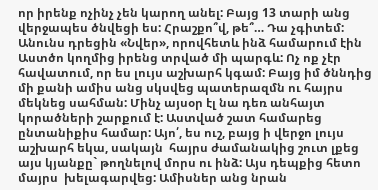որ իրենք ոչինչ չեն կարող անել: Բայց 13 տարի անց վերջապես ծնվեցի ես: Հրաշքո՞վ, թե՞… Դա չգիտեմ: Անունս դրեցին «Նվեր», որովհետև ինձ համարում էին Աստծո կողմից իրենց տրված մի պարգև: Ոչ ոք չէր հավատում, որ ես լույս աշխարհ կգամ: Բայց իմ ծննդից մի քանի ամիս անց սկսվեց պատերազմն ու հայրս մեկնեց սահման: Մինչ այսօր էլ նա դեռ անհայտ կորածների շարքում է: Աստված շատ համարեց ընտանիքիս համար: Այո՛, ես ուշ, բայց ի վերջո լույս աշխարհ եկա, սակայն  հայրս ժամանակից շուտ լքեց այս կյանքը` թողնելով մորս ու ինձ: Այս դեպքից հետո մայրս  խելագարվեց: Ամիսներ անց նրան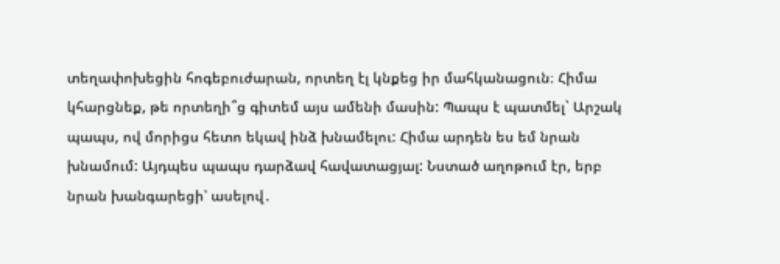տեղափոխեցին հոգեբուժարան, որտեղ էլ կնքեց իր մահկանացուն։ Հիմա կհարցնեք, թե որտեղի՞ց գիտեմ այս ամենի մասին: Պապս է պատմել` Արշակ պապս, ով մորիցս հետո եկավ ինձ խնամելու: Հիմա արդեն ես եմ նրան խնամում: Այդպես պապս դարձավ հավատացյալ: Նստած աղոթում էր, երբ նրան խանգարեցի՝ ասելով․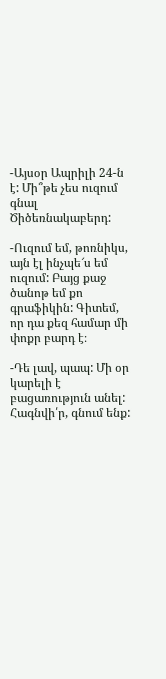-Այսօր Ապրիլի 24-ն է: Մի՞թե չես ուզում գնալ Ծիծեռնակաբերդ:

-Ուզում եմ, թոռնիկս, այն էլ ինչպե՜ս եմ ուզում: Բայց քաջ ծանոթ եմ քո գրաֆիկին: Գիտեմ, որ դա քեզ համար մի փոքր բարդ է։

-Դե լավ, պապ: Մի օր կարելի է բացառություն անել: Հագնվի՛ր, գնում ենք: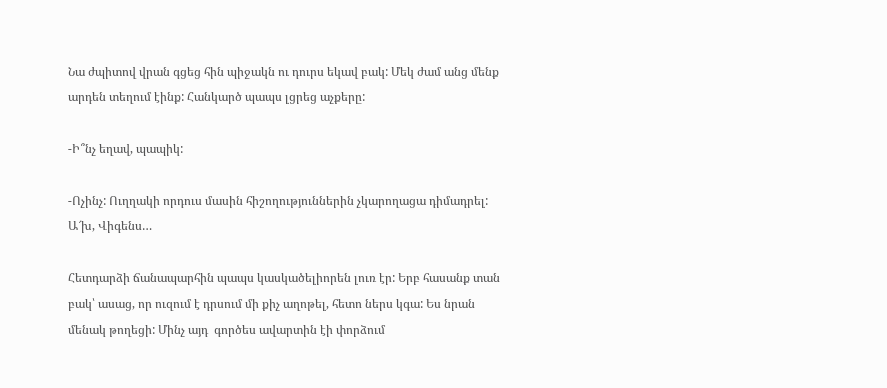Նա ժպիտով վրան գցեց հին պիջակն ու դուրս եկավ բակ: Մեկ ժամ անց մենք արդեն տեղում էինք: Հանկարծ պապս լցրեց աչքերը:

-Ի՞նչ եղավ, պապիկ:

-Ոչինչ: Ուղղակի որդուս մասին հիշողություններին չկարողացա դիմադրել: Ա՜խ, Վիգենս…

Հետդարձի ճանապարհին պապս կասկածելիորեն լուռ էր: Երբ հասանք տան բակ՝ ասաց, որ ուզում է դրսում մի քիչ աղոթել, հետո ներս կգա: Ես նրան մենակ թողեցի: Մինչ այդ  գործես ավարտին էի փորձում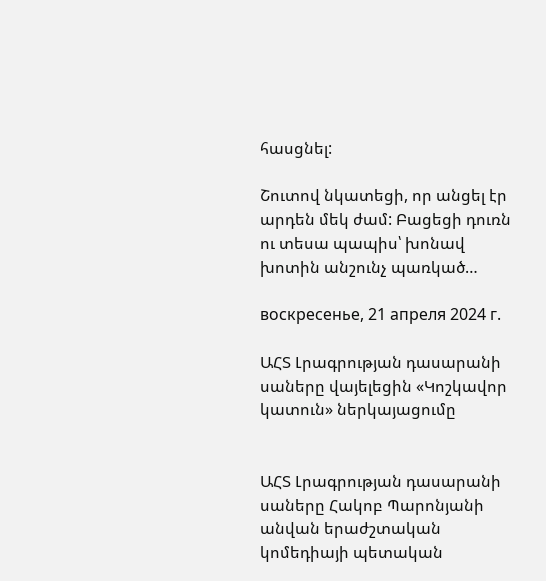հասցնել:

Շուտով նկատեցի, որ անցել էր արդեն մեկ ժամ: Բացեցի դուռն ու տեսա պապիս՝ խոնավ խոտին անշունչ պառկած…

воскресенье, 21 апреля 2024 г.

ԱՀՏ Լրագրության դասարանի սաները վայելեցին «Կոշկավոր կատուն» ներկայացումը


ԱՀՏ Լրագրության դասարանի սաները Հակոբ Պարոնյանի անվան երաժշտական կոմեդիայի պետական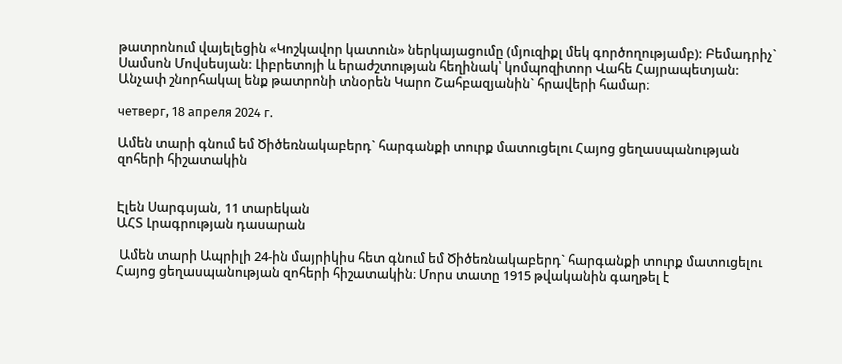թատրոնում վայելեցին «Կոշկավոր կատուն» ներկայացումը (մյուզիքլ մեկ գործողությամբ): Բեմադրիչ` Սամսոն Մովսեսյան: Լիբրետոյի և երաժշտության հեղինակ՝ կոմպոզիտոր Վահե Հայրապետյան: Անչափ շնորհակալ ենք թատրոնի տնօրեն Կարո Շահբազյանին` հրավերի համար։

четверг, 18 апреля 2024 г.

Ամեն տարի գնում եմ Ծիծեռնակաբերդ` հարգանքի տուրք մատուցելու Հայոց ցեղասպանության զոհերի հիշատակին


Էլեն Սարգսյան, 11 տարեկան
ԱՀՏ Լրագրության դասարան

 Ամեն տարի Ապրիլի 24-ին մայրիկիս հետ գնում եմ Ծիծեռնակաբերդ` հարգանքի տուրք մատուցելու Հայոց ցեղասպանության զոհերի հիշատակին։ Մորս տատը 1915 թվականին գաղթել է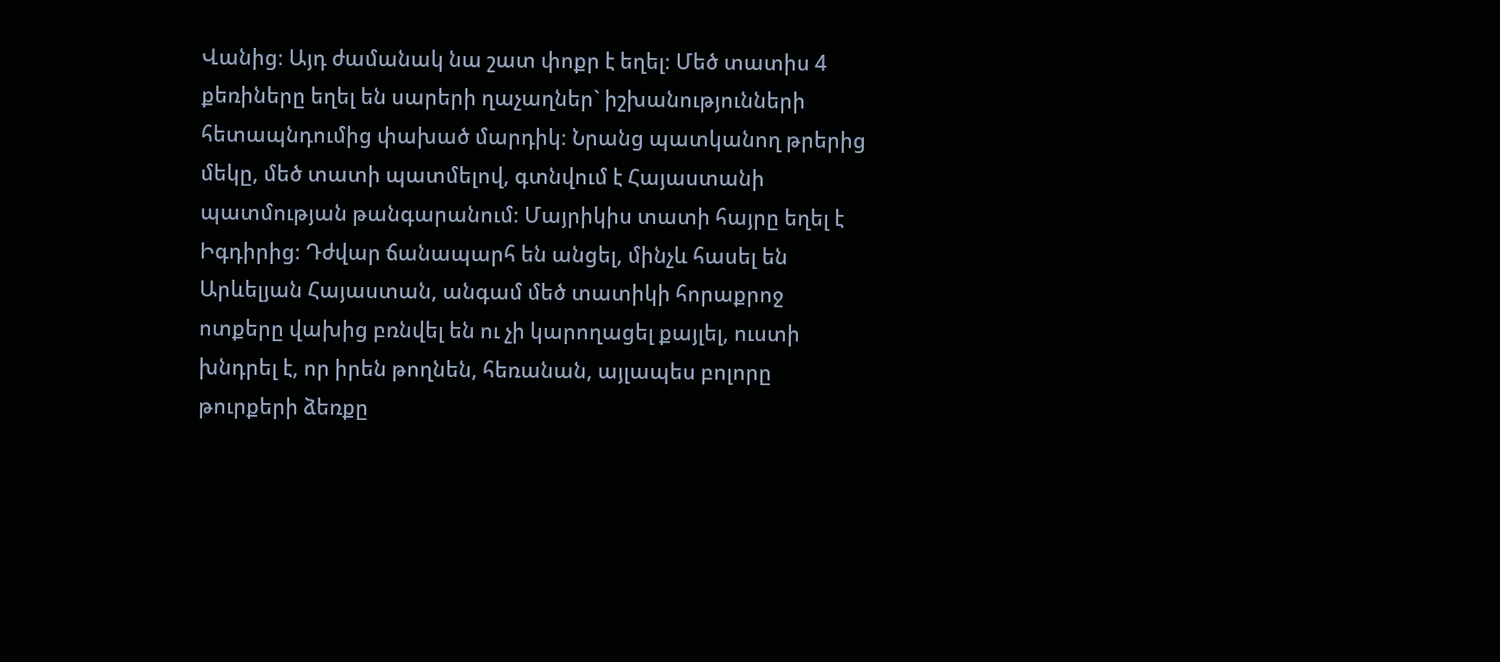Վանից։ Այդ ժամանակ նա շատ փոքր է եղել։ Մեծ տատիս 4 քեռիները եղել են սարերի ղաչաղներ` իշխանությունների հետապնդումից փախած մարդիկ։ Նրանց պատկանող թրերից մեկը, մեծ տատի պատմելով, գտնվում է Հայաստանի պատմության թանգարանում։ Մայրիկիս տատի հայրը եղել է Իգդիրից։ Դժվար ճանապարհ են անցել, մինչև հասել են Արևելյան Հայաստան, անգամ մեծ տատիկի հորաքրոջ ոտքերը վախից բռնվել են ու չի կարողացել քայլել, ուստի խնդրել է, որ իրեն թողնեն, հեռանան, այլապես բոլորը թուրքերի ձեռքը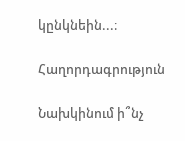կընկնեին...։

Հաղորդագրություն

Նախկինում ի՞նչ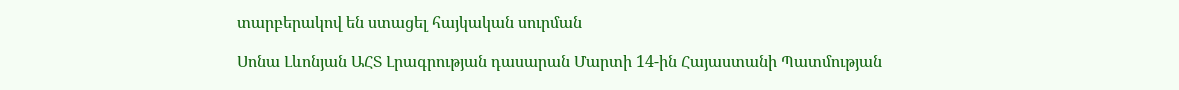տարբերակով են ստացել հայկական սուրման

Սոնա Լևոնյան ԱՀՏ Լրագրության դասարան Մարտի 14-ին Հայաստանի Պատմության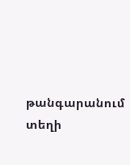թանգարանում տեղի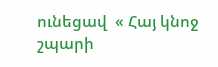ունեցավ  « Հայ կնոջ շպարի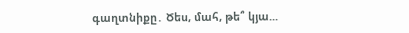գաղտնիքը․ Ծես, մահ, թե՞ կյա...